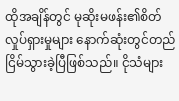ထိုအချိန်တွင် မုဆိုးမဖန်း၏စိတ်လှုပ်ရှားမှုများ နောက်ဆုံးတွင်တည်ငြိမ်သွားခဲ့ပြီဖြစ်သည်။ ငိုသံများ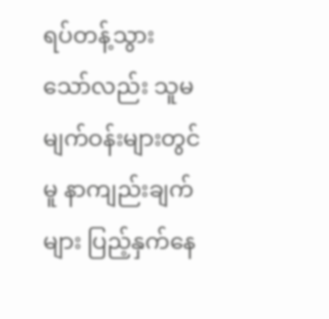ရပ်တန့်သွားသော်လည်း သူမမျက်ဝန်းများတွင်မူ နာကျည်းချက်များ ပြည့်နှက်နေ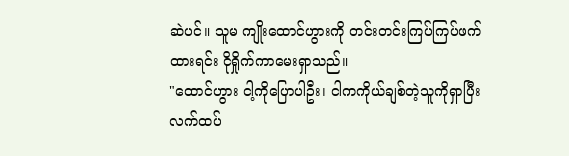ဆဲပင်။ သူမ ကျိုးထောင်ဟွားကို တင်းတင်းကြပ်ကြပ်ဖက်ထားရင်း ငိုရှိုက်ကာမေးရှာသည်။
"ထောင်ဟွား ငါ့ကိုပြောပါဦး၊ ငါကကိုယ်ချစ်တဲ့သူကိုရှာပြီး လက်ထပ်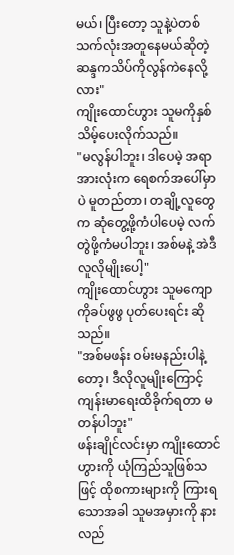မယ်၊ ပြီးတော့ သူနဲ့ပဲတစ်သက်လုံးအတူနေမယ်ဆိုတဲ့ ဆန္ဒကသိပ်ကိုလွန်ကဲနေလို့လား"
ကျိုးထောင်ဟွား သူမကိုနှစ်သိမ့်ပေးလိုက်သည်။
"မလွန်ပါဘူး၊ ဒါပေမဲ့ အရာအားလုံးက ရေစက်အပေါ်မှာပဲ မူတည်တာ၊ တချို့လူတွေက ဆုံတွေ့ဖို့ကံပါပေမဲ့ လက်တွဲဖို့ကံမပါဘူး၊ အစ်မနဲ့ အဲဒီလူလိုမျိုးပေါ့"
ကျိုးထောင်ဟွား သူမကျောကိုခပ်ဖွဖွ ပုတ်ပေးရင်း ဆိုသည်။
"အစ်မဖန်း ဝမ်းမနည်းပါနဲ့တော့၊ ဒီလိုလူမျိုးကြောင့် ကျန်းမာရေးထိခိုက်ရတာ မတန်ပါဘူး"
ဖန်းချိုင်လင်းမှာ ကျိုးထောင်ဟွားကို ယုံကြည်သူဖြစ်သဖြင့် ထိုစကားများကို ကြားရသောအခါ သူမအမှားကို နားလည်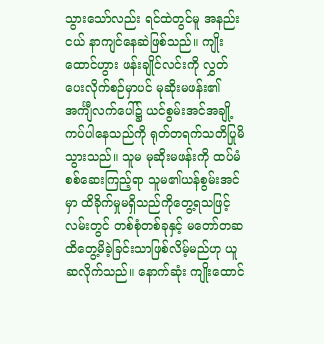သွားသော်လည်း ရင်ထဲတွင်မူ အနည်းငယ် နာကျင်နေဆဲဖြစ်သည်။ ကျိုးထောင်ဟွား ဖန်းချိုင်လင်းကို လွှတ်ပေးလိုက်စဉ်မှာပင် မုဆိုးမဖန်း၏ အင်္ကျီလက်ပေါ်၌ ယင်စွမ်းအင်အချို့ ကပ်ပါနေသည်ကို ရုတ်တရက်သတိပြုမိသွားသည်။ သူမ မုဆိုးမဖန်းကို ထပ်မံစစ်ဆေးကြည့်ရာ သူမ၏ယန်စွမ်းအင်မှာ ထိခိုက်မှုမရှိသည်ကိုတွေ့ရသဖြင့် လမ်းတွင် တစ်စုံတစ်ခုနှင့် မတော်တဆ ထိတွေ့မိခဲ့ခြင်းသာဖြစ်လိမ့်မည်ဟု ယူဆလိုက်သည်။ နောက်ဆုံး ကျိုးထောင်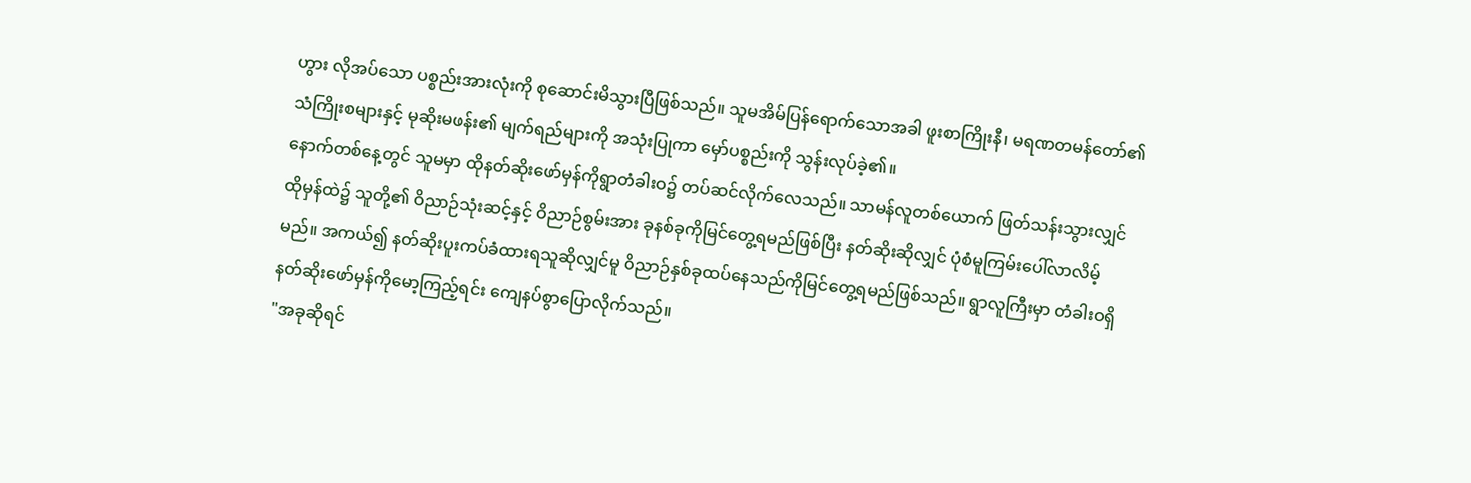ဟွား လိုအပ်သော ပစ္စည်းအားလုံးကို စုဆောင်းမိသွားပြီဖြစ်သည်။ သူမအိမ်ပြန်ရောက်သောအခါ ဖူးစာကြိုးနီ၊ မရဏတမန်တော်၏သံကြိုးစများနှင့် မုဆိုးမဖန်း၏ မျက်ရည်များကို အသုံးပြုကာ မှော်ပစ္စည်းကို သွန်းလုပ်ခဲ့၏။
နောက်တစ်နေ့တွင် သူမမှာ ထိုနတ်ဆိုးဖော်မှန်ကိုရွာတံခါးဝ၌ တပ်ဆင်လိုက်လေသည်။ သာမန်လူတစ်ယောက် ဖြတ်သန်းသွားလျှင် ထိုမှန်ထဲ၌ သူတို့၏ ဝိညာဉ်သုံးဆင့်နှင့် ဝိညာဉ်စွမ်းအား ခုနစ်ခုကိုမြင်တွေ့ရမည်ဖြစ်ပြီး နတ်ဆိုးဆိုလျှင် ပုံစံမူကြမ်းပေါ်လာလိမ့်မည်။ အကယ်၍ နတ်ဆိုးပူးကပ်ခံထားရသူဆိုလျှင်မူ ဝိညာဉ်နှစ်ခုထပ်နေသည်ကိုမြင်တွေ့ရမည်ဖြစ်သည်။ ရွာလူကြီးမှာ တံခါးဝရှိ နတ်ဆိုးဖော်မှန်ကိုမော့ကြည့်ရင်း ကျေနပ်စွာပြောလိုက်သည်။
"အခုဆိုရင်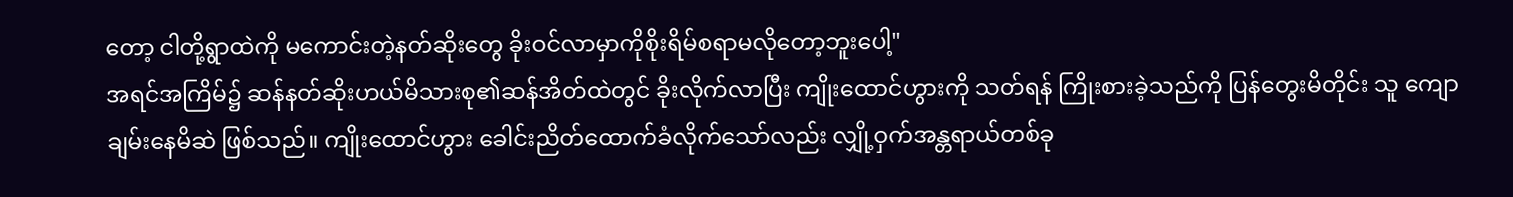တော့ ငါတို့ရွာထဲကို မကောင်းတဲ့နတ်ဆိုးတွေ ခိုးဝင်လာမှာကိုစိုးရိမ်စရာမလိုတော့ဘူးပေါ့"
အရင်အကြိမ်၌ ဆန်နတ်ဆိုးဟယ်မိသားစု၏ဆန်အိတ်ထဲတွင် ခိုးလိုက်လာပြီး ကျိုးထောင်ဟွားကို သတ်ရန် ကြိုးစားခဲ့သည်ကို ပြန်တွေးမိတိုင်း သူ ကျောချမ်းနေမိဆဲ ဖြစ်သည်။ ကျိုးထောင်ဟွား ခေါင်းညိတ်ထောက်ခံလိုက်သော်လည်း လျှို့ဝှက်အန္တရာယ်တစ်ခု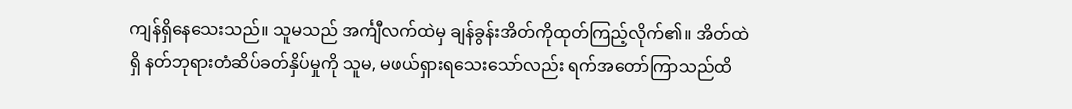ကျန်ရှိနေသေးသည်။ သူမသည် အင်္ကျီလက်ထဲမှ ချန်ခွန်းအိတ်ကိုထုတ်ကြည့်လိုက်၏။ အိတ်ထဲရှိ နတ်ဘုရားတံဆိပ်ခတ်နှိပ်မှုကို သူမ, မဖယ်ရှားရသေးသော်လည်း ရက်အတော်ကြာသည်ထိ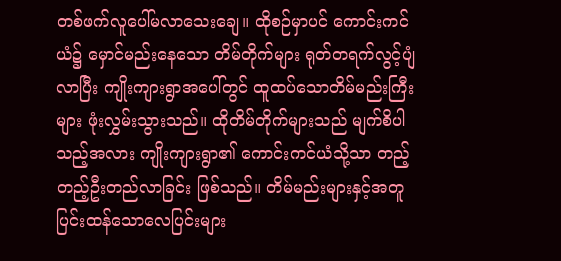တစ်ဖက်လူပေါ်မလာသေးချေ။ ထိုစဉ်မှာပင် ကောင်းကင်ယံ၌ မှောင်မည်းနေသော တိမ်တိုက်များ ရုတ်တရက်လွင့်ပျံလာပြီး ကျိုးကျားရွာအပေါ်တွင် ထူထပ်သောတိမ်မည်းကြီးများ ဖုံးလွှမ်းသွားသည်။ ထိုတိမ်တိုက်များသည် မျက်စိပါသည့်အလား ကျိုးကျားရွာ၏ ကောင်းကင်ယံသို့သာ တည့်တည့်ဦးတည်လာခြင်း ဖြစ်သည်။ တိမ်မည်းများနှင့်အတူ ပြင်းထန်သောလေပြင်းများ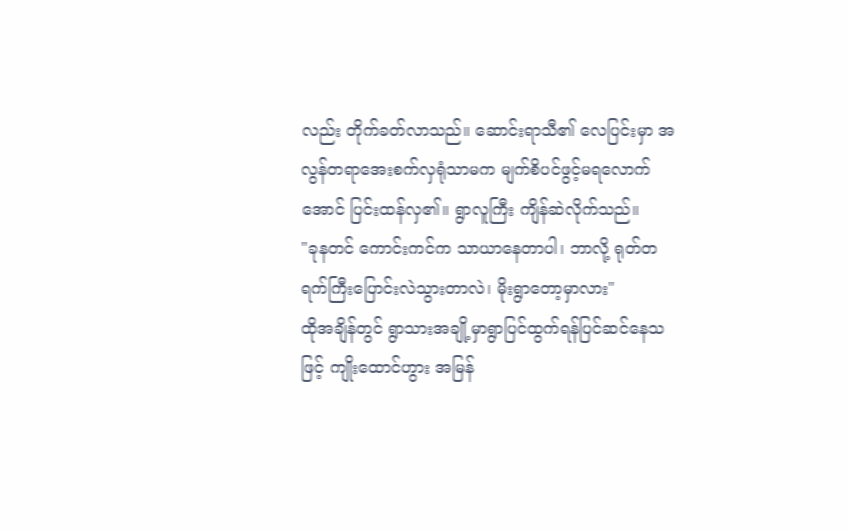လည်း တိုက်ခတ်လာသည်။ ဆောင်းရာသီ၏ လေပြင်းမှာ အလွန်တရာအေးစက်လှရုံသာမက မျက်စိပင်ဖွင့်မရလောက်အောင် ပြင်းထန်လှ၏။ ရွာလူကြီး ကျိန်ဆဲလိုက်သည်။
"ခုနတင် ကောင်းကင်က သာယာနေတာပါ၊ ဘာလို့ ရုတ်တရက်ကြီးပြောင်းလဲသွားတာလဲ၊ မိုးရွာတော့မှာလား"
ထိုအချိန်တွင် ရွာသားအချို့မှာရွာပြင်ထွက်ရန်ပြင်ဆင်နေသဖြင့် ကျိုးထောင်ဟွား အမြန်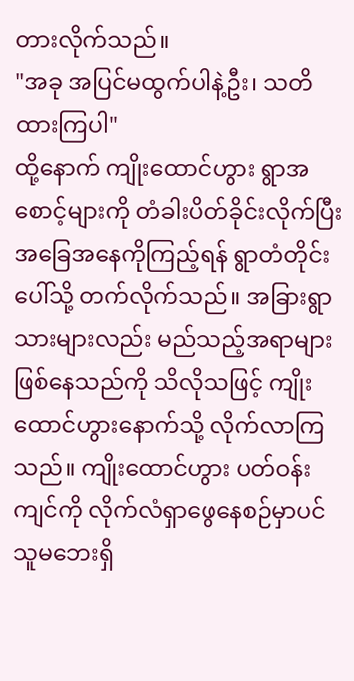တားလိုက်သည်။
"အခု အပြင်မထွက်ပါနဲ့ဦး၊ သတိထားကြပါ"
ထို့နောက် ကျိုးထောင်ဟွား ရွာအစောင့်များကို တံခါးပိတ်ခိုင်းလိုက်ပြီး အခြေအနေကိုကြည့်ရန် ရွာတံတိုင်းပေါ်သို့ တက်လိုက်သည်။ အခြားရွာသားများလည်း မည်သည့်အရာများဖြစ်နေသည်ကို သိလိုသဖြင့် ကျိုးထောင်ဟွားနောက်သို့ လိုက်လာကြသည်။ ကျိုးထောင်ဟွား ပတ်ဝန်းကျင်ကို လိုက်လံရှာဖွေနေစဉ်မှာပင် သူမဘေးရှိ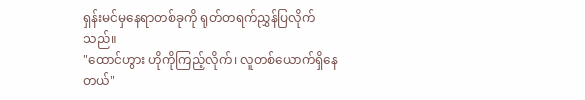ရှန်းမင်မှနေရာတစ်ခုကို ရုတ်တရက်ညွှန်ပြလိုက်သည်။
"ထောင်ဟွား ဟိုကိုကြည့်လိုက်၊ လူတစ်ယောက်ရှိနေတယ်"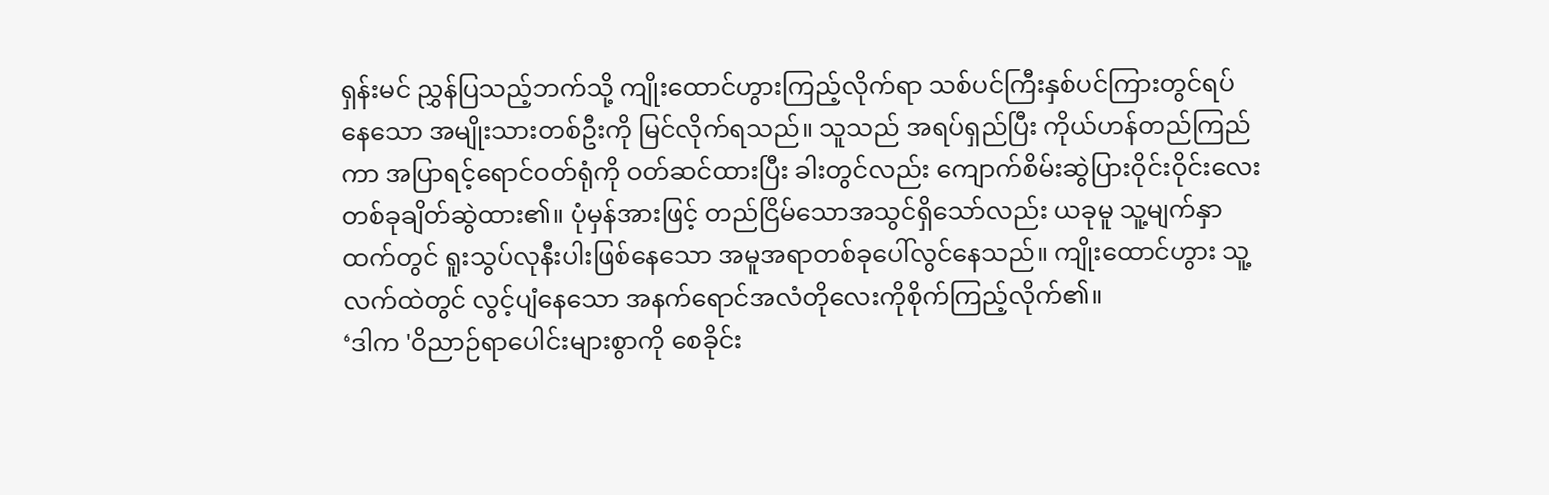ရှန်းမင် ညွှန်ပြသည့်ဘက်သို့ ကျိုးထောင်ဟွားကြည့်လိုက်ရာ သစ်ပင်ကြီးနှစ်ပင်ကြားတွင်ရပ်နေသော အမျိုးသားတစ်ဦးကို မြင်လိုက်ရသည်။ သူသည် အရပ်ရှည်ပြီး ကိုယ်ဟန်တည်ကြည်ကာ အပြာရင့်ရောင်ဝတ်ရုံကို ဝတ်ဆင်ထားပြီး ခါးတွင်လည်း ကျောက်စိမ်းဆွဲပြားဝိုင်းဝိုင်းလေးတစ်ခုချိတ်ဆွဲထား၏။ ပုံမှန်အားဖြင့် တည်ငြိမ်သောအသွင်ရှိသော်လည်း ယခုမူ သူ့မျက်နှာထက်တွင် ရူးသွပ်လုနီးပါးဖြစ်နေသော အမူအရာတစ်ခုပေါ်လွင်နေသည်။ ကျိုးထောင်ဟွား သူ့လက်ထဲတွင် လွင့်ပျံနေသော အနက်ရောင်အလံတိုလေးကိုစိုက်ကြည့်လိုက်၏။
‘ဒါက 'ဝိညာဉ်ရာပေါင်းများစွာကို စေခိုင်း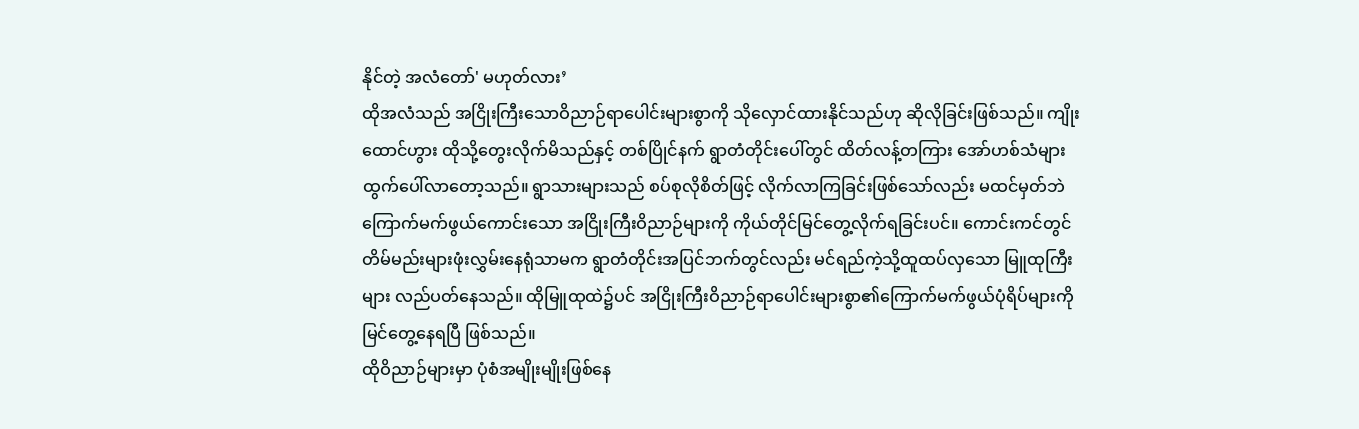နိုင်တဲ့ အလံတော်' မဟုတ်လား’
ထိုအလံသည် အငြိုးကြီးသောဝိညာဉ်ရာပေါင်းများစွာကို သိုလှောင်ထားနိုင်သည်ဟု ဆိုလိုခြင်းဖြစ်သည်။ ကျိုးထောင်ဟွား ထိုသို့တွေးလိုက်မိသည်နှင့် တစ်ပြိုင်နက် ရွာတံတိုင်းပေါ်တွင် ထိတ်လန့်တကြား အော်ဟစ်သံများထွက်ပေါ်လာတော့သည်။ ရွာသားများသည် စပ်စုလိုစိတ်ဖြင့် လိုက်လာကြခြင်းဖြစ်သော်လည်း မထင်မှတ်ဘဲ ကြောက်မက်ဖွယ်ကောင်းသော အငြိုးကြီးဝိညာဉ်များကို ကိုယ်တိုင်မြင်တွေ့လိုက်ရခြင်းပင်။ ကောင်းကင်တွင် တိမ်မည်းများဖုံးလွှမ်းနေရုံသာမက ရွာတံတိုင်းအပြင်ဘက်တွင်လည်း မင်ရည်ကဲ့သို့ထူထပ်လှသော မြူထုကြီးများ လည်ပတ်နေသည်။ ထိုမြူထုထဲ၌ပင် အငြိုးကြီးဝိညာဉ်ရာပေါင်းများစွာ၏ကြောက်မက်ဖွယ်ပုံရိပ်များကို မြင်တွေ့နေရပြီ ဖြစ်သည်။
ထိုဝိညာဉ်များမှာ ပုံစံအမျိုးမျိုးဖြစ်နေ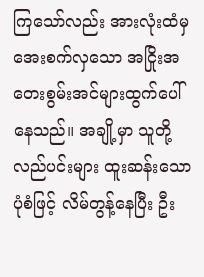ကြသော်လည်း အားလုံးထံမှအေးစက်လှသော အငြိုးအတေးစွမ်းအင်များထွက်ပေါ်နေသည်။ အချို့မှာ သူတို့လည်ပင်းများ ထူးဆန်းသောပုံစံဖြင့် လိမ်တွန့်နေပြီး ဦး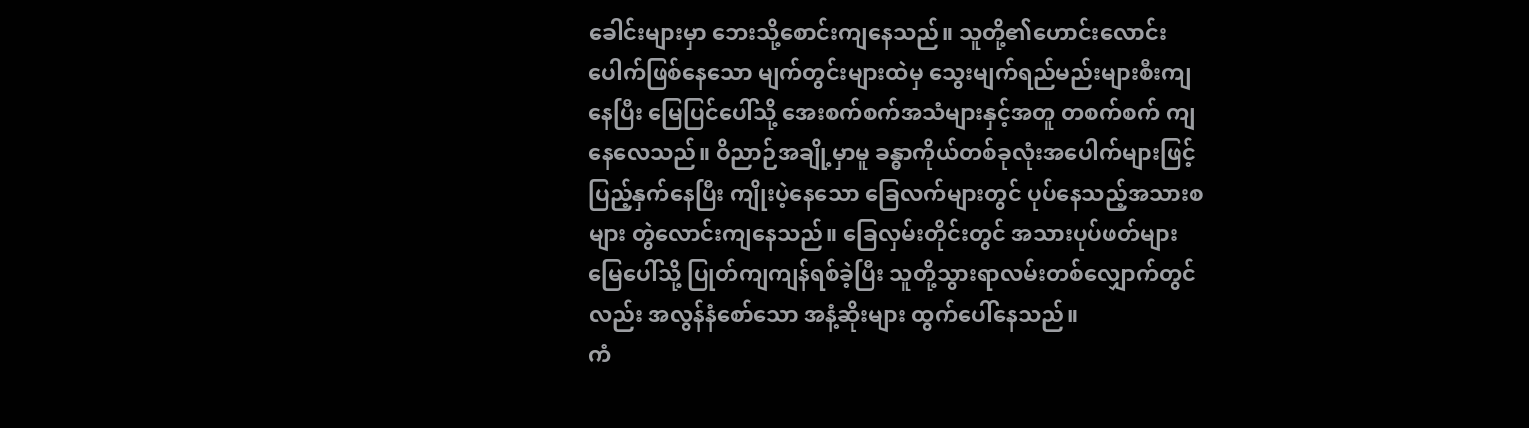ခေါင်းများမှာ ဘေးသို့စောင်းကျနေသည်။ သူတို့၏ဟောင်းလောင်းပေါက်ဖြစ်နေသော မျက်တွင်းများထဲမှ သွေးမျက်ရည်မည်းများစီးကျနေပြီး မြေပြင်ပေါ်သို့ အေးစက်စက်အသံများနှင့်အတူ တစက်စက် ကျနေလေသည်။ ဝိညာဉ်အချို့မှာမူ ခန္ဓာကိုယ်တစ်ခုလုံးအပေါက်များဖြင့်ပြည့်နှက်နေပြီး ကျိုးပဲ့နေသော ခြေလက်များတွင် ပုပ်နေသည့်အသားစများ တွဲလောင်းကျနေသည်။ ခြေလှမ်းတိုင်းတွင် အသားပုပ်ဖတ်များ မြေပေါ်သို့ ပြုတ်ကျကျန်ရစ်ခဲ့ပြီး သူတို့သွားရာလမ်းတစ်လျှောက်တွင်လည်း အလွန်နံစော်သော အနံ့ဆိုးများ ထွက်ပေါ်နေသည်။
ကံ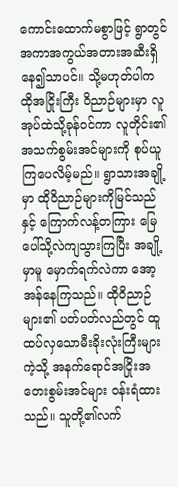ကောင်းထောက်မစွာဖြင့် ရွာတွင် အကာအကွယ်အတားအဆီးရှိနေ၍သာပင်။ သို့မဟုတ်ပါက ထိုအငြိုးကြီး ဝိညာဉ်များမှာ လူအုပ်ထဲသို့ခုန်ဝင်ကာ လူတိုင်း၏အသက်စွမ်းအင်များကို စုပ်ယူကြပေလိမ့်မည်။ ရွာသားအချို့မှာ ထိုဝိညာဉ်များကိုမြင်သည်နှင့် ကြောက်လန့်တကြား မြေပေါ်သို့လဲကျသွားကြပြီး အချို့မှာမူ မှောက်ရက်လဲကာ အော့အန်နေကြသည်။ ထိုဝိညာဉ်များ၏ ပတ်ပတ်လည်တွင် ထူထပ်လှသောမီးခိုးလုံးကြီးများကဲ့သို့ အနက်ရောင်အငြိုးအတေးစွမ်းအင်များ ဝန်းရံထားသည်။ သူတို့၏လက်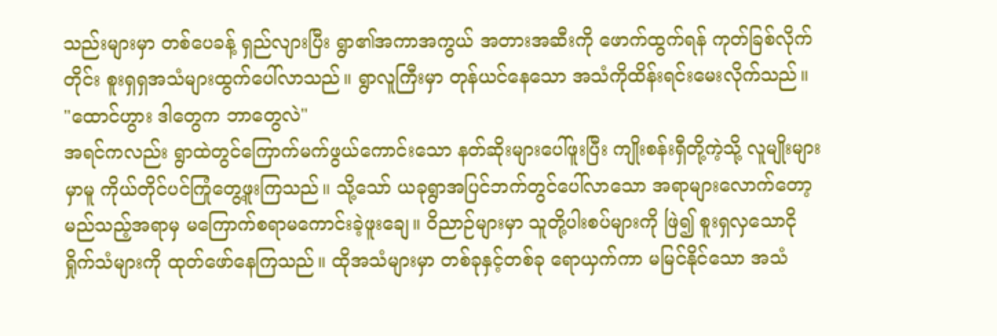သည်းများမှာ တစ်ပေခန့် ရှည်လျားပြီး ရွာ၏အကာအကွယ် အတားအဆီးကို ဖောက်ထွက်ရန် ကုတ်ခြစ်လိုက်တိုင်း စူးရှရှအသံများထွက်ပေါ်လာသည်။ ရွာလူကြီးမှာ တုန်ယင်နေသော အသံကိုထိန်းရင်းမေးလိုက်သည်။
"ထောင်ဟွား ဒါတွေက ဘာတွေလဲ"
အရင်ကလည်း ရွာထဲတွင်ကြောက်မက်ဖွယ်ကောင်းသော နတ်ဆိုးများပေါ်ဖူးပြီး ကျိုးစန်းရှီတို့ကဲ့သို့ လူမျိုးများမှာမူ ကိုယ်တိုင်ပင်ကြုံတွေ့ဖူးကြသည်။ သို့သော် ယခုရွာအပြင်ဘက်တွင်ပေါ်လာသော အရာများလောက်တော့ မည်သည့်အရာမှ မကြောက်စရာမကောင်းခဲ့ဖူးချေ။ ဝိညာဉ်များမှာ သူတို့ပါးစပ်များကို ဖြဲ၍ စူးရှလှသောငိုရှိုက်သံများကို ထုတ်ဖော်နေကြသည်။ ထိုအသံများမှာ တစ်ခုနှင့်တစ်ခု ရောယှက်ကာ မမြင်နိုင်သော အသံ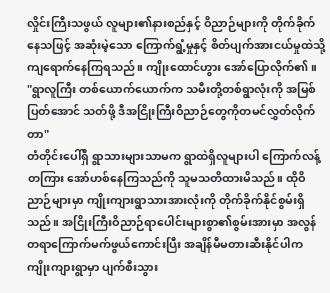လှိုင်းကြီးသဖွယ် လူများ၏နားစည်နှင့် ဝိညာဉ်များကို တိုက်ခိုက်နေသဖြင့် အဆုံးမဲ့သော ကြောက်ရွံ့မှုနှင့် စိတ်ပျက်အားငယ်မှုထဲသို့ ကျရောက်နေကြရသည်။ ကျိုးထောင်ဟွား အော်ပြောလိုက်၏။
"ရွာလူကြီး တစ်ယောက်ယောက်က သမီးတို့တစ်ရွာလုံးကို အမြစ်ပြတ်အောင် သတ်ဖို့ ဒီအငြိုးကြီးဝိညာဉ်တွေကိုတမင်လွှတ်လိုက်တာ"
တံတိုင်းပေါ်ရှိ ရွာသားများသာမက ရွာထဲရှိလူများပါ ကြောက်လန့်တကြား အော်ဟစ်နေကြသည်ကို သူမသတိထားမိသည်။ ထိုဝိညာဉ်များမှာ ကျိုးကျားရွာသားအားလုံးကို တိုက်ခိုက်နိုင်စွမ်းရှိသည်။ အငြိုးကြီးဝိညာဉ်ရာပေါင်းများစွာ၏စွမ်းအားမှာ အလွန်တရာကြောက်မက်ဖွယ်ကောင်းပြီး အချိန်မီမတားဆီးနိုင်ပါက ကျိုးကျားရွာမှာ ပျက်စီးသွား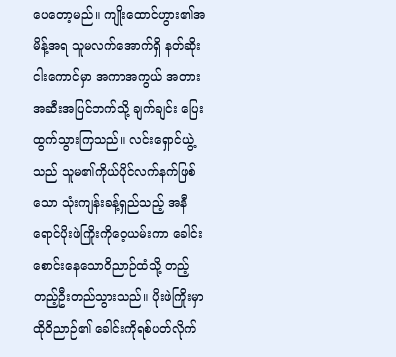ပေတော့မည်။ ကျိုးထောင်ဟွား၏အမိန့်အရ သူမလက်အောက်ရှိ နတ်ဆိုးငါးကောင်မှာ အကာအကွယ် အတားအဆီးအပြင်ဘက်သို့ ချက်ချင်း ပြေးထွက်သွားကြသည်။ လင်းရှောင်ယွဲ့သည် သူမ၏ကိုယ်ပိုင်လက်နက်ဖြစ်သော သုံးကျန်းခန့်ရှည်သည့် အနီရောင်ပိုးဖဲကြိုးကိုဝေ့ယမ်းကာ ခေါင်းစောင်းနေသောဝိညာဉ်ထံသို့ တည့်တည့်ဦးတည်သွားသည်။ ပိုးဖဲကြိုးမှာ ထိုဝိညာဉ်၏ ခေါင်းကိုရစ်ပတ်လိုက်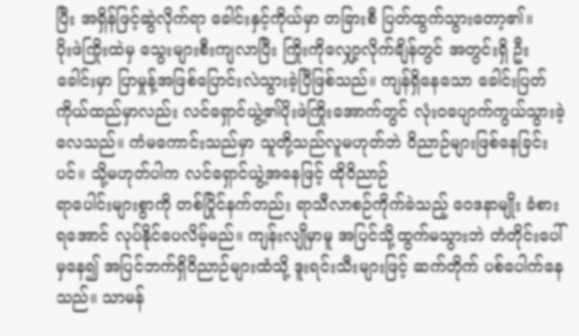ပြီး အရှိန်ဖြင့်ဆွဲလိုက်ရာ ခေါင်းနှင့်ကိုယ်မှာ တခြားစီ ပြတ်ထွက်သွားတော့၏။
ပိုးဖဲကြိုးထဲမှ သွေးများစီးကျလာပြီး ကြိုးကိုလျှော့လိုက်ချိန်တွင် အတွင်းရှိ ဦးခေါင်းမှာ ပြာမှုန့်အဖြစ်ပြောင်းလဲသွားခဲ့ပြီဖြစ်သည်။ ကျန်ရှိနေသော ခေါင်းပြတ်ကိုယ်ထည်မှာလည်း လင်ရှောင်ယွဲ့၏ပိုးဖဲကြိုးအောက်တွင် လုံးဝပျောက်ကွယ်သွားခဲ့လေသည်။ ကံမကောင်းသည်မှာ သူတို့သည်လူမဟုတ်ဘဲ ဝိညာဉ်များဖြစ်နေခြင်းပင်။ သို့မဟုတ်ပါက လင်ရှောင်ယွဲ့အနေဖြင့် ထိုဝိညာဉ်
ရာပေါင်းများစွာကို တစ်ပြိုင်နက်တည်း ရာသီလာစဉ်ကိုက်ခဲသည့် ဝေဒနာမျိုး ခံစားရအောင် လုပ်နိုင်ပေလိမ့်မည်။ ကျန်းလျိုမှာမူ အပြင်သို့ထွက်မသွားဘဲ တံတိုင်းပေါ်မှနေ၍ အပြင်ဘက်ရှိဝိညာဉ်များထံသို့ ဒူးရင်းသီးများဖြင့် ဆက်တိုက် ပစ်ပေါက်နေသည်။ သာမန်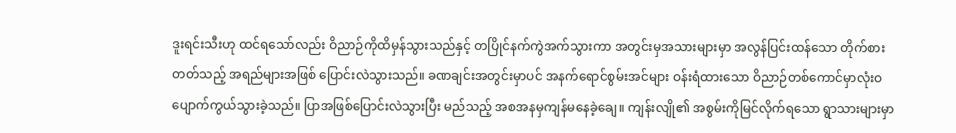ဒူးရင်းသီးဟု ထင်ရသော်လည်း ဝိညာဉ်ကိုထိမှန်သွားသည်နှင့် တပြိုင်နက်ကွဲအက်သွားကာ အတွင်းမှအသားများမှာ အလွန်ပြင်းထန်သော တိုက်စားတတ်သည့် အရည်များအဖြစ် ပြောင်းလဲသွားသည်။ ခဏချင်းအတွင်းမှာပင် အနက်ရောင်စွမ်းအင်များ ဝန်းရံထားသော ဝိညာဉ်တစ်ကောင်မှာလုံးဝ ပျောက်ကွယ်သွားခဲ့သည်။ ပြာအဖြစ်ပြောင်းလဲသွားပြီး မည်သည့် အစအနမှကျန်မနေခဲ့ချေ။ ကျန်းလျို၏ အစွမ်းကိုမြင်လိုက်ရသော ရွာသားများမှာ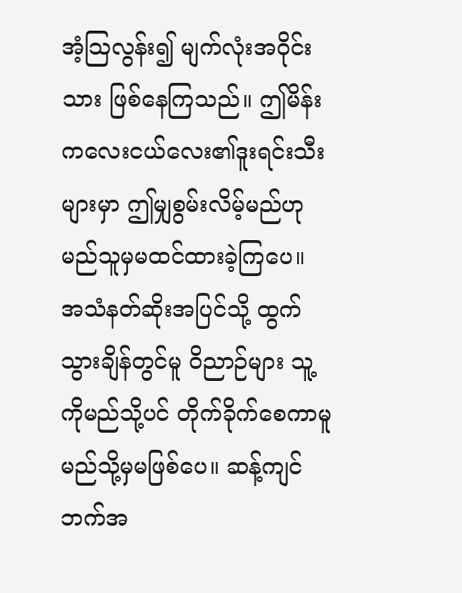အံ့သြလွန်း၍ မျက်လုံးအဝိုင်းသား ဖြစ်နေကြသည်။ ဤမိန်းကလေးငယ်လေး၏ဒူးရင်းသီးများမှာ ဤမျှစွမ်းလိမ့်မည်ဟု မည်သူမှမထင်ထားခဲ့ကြပေ။
အသံနတ်ဆိုးအပြင်သို့ ထွက်သွားချိန်တွင်မူ ဝိညာဉ်များ သူ့ကိုမည်သို့ပင် တိုက်ခိုက်စေကာမူ မည်သို့မှမဖြစ်ပေ။ ဆန့်ကျင်ဘက်အ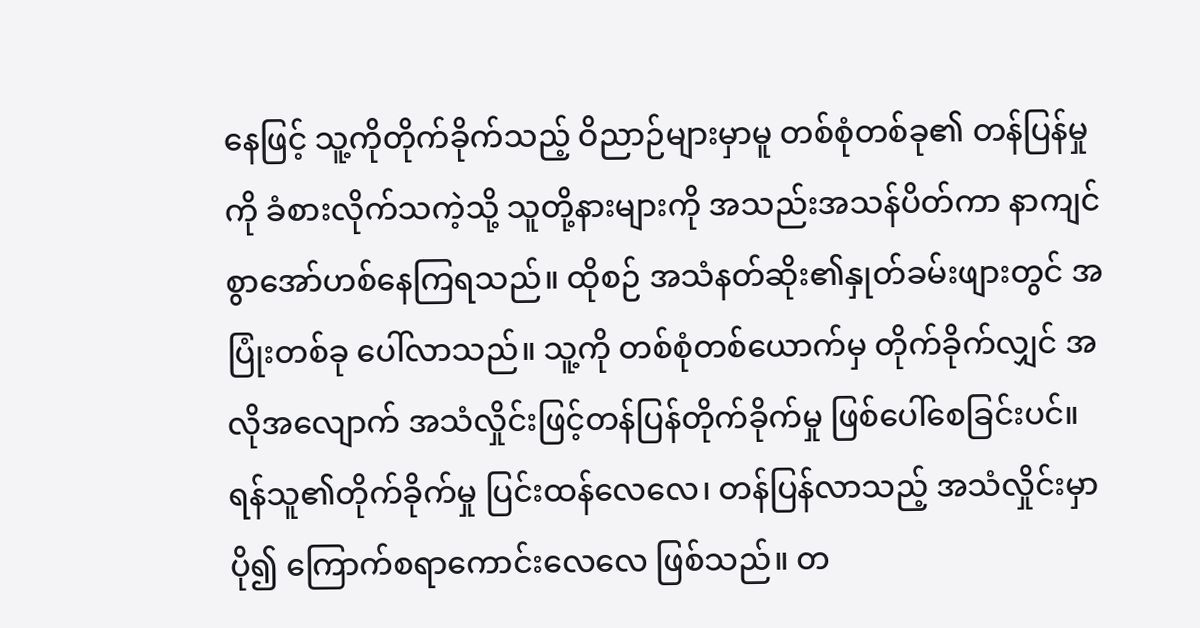နေဖြင့် သူ့ကိုတိုက်ခိုက်သည့် ဝိညာဉ်များမှာမူ တစ်စုံတစ်ခု၏ တန်ပြန်မှုကို ခံစားလိုက်သကဲ့သို့ သူတို့နားများကို အသည်းအသန်ပိတ်ကာ နာကျင်စွာအော်ဟစ်နေကြရသည်။ ထိုစဉ် အသံနတ်ဆိုး၏နှုတ်ခမ်းဖျားတွင် အပြုံးတစ်ခု ပေါ်လာသည်။ သူ့ကို တစ်စုံတစ်ယောက်မှ တိုက်ခိုက်လျှင် အလိုအလျောက် အသံလှိုင်းဖြင့်တန်ပြန်တိုက်ခိုက်မှု ဖြစ်ပေါ်စေခြင်းပင်။ ရန်သူ၏တိုက်ခိုက်မှု ပြင်းထန်လေလေ၊ တန်ပြန်လာသည့် အသံလှိုင်းမှာ ပို၍ ကြောက်စရာကောင်းလေလေ ဖြစ်သည်။ တ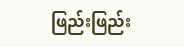ဖြည်းဖြည်း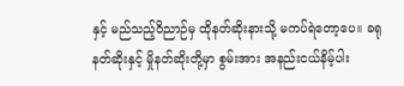နှင့် မည်သည့်ဝိညာဉ်မှ ထိုနတ်ဆိုးနားသို့ မကပ်ရဲတော့ပေ။ ခရုနတ်ဆိုးနှင့် မှိုနတ်ဆိုးတို့မှာ စွမ်းအား အနည်းငယ်နိမ့်ပါး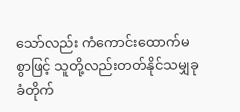သော်လည်း ကံကောင်းထောက်မစွာဖြင့် သူတို့လည်းတတ်နိုင်သမျှခုခံတိုက်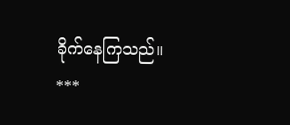ခိုက်နေကြသည်။
***